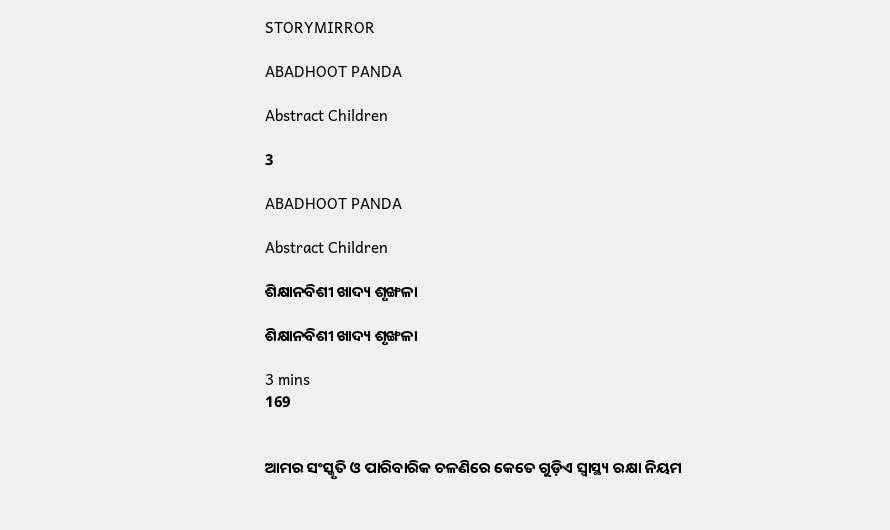STORYMIRROR

ABADHOOT PANDA

Abstract Children

3

ABADHOOT PANDA

Abstract Children

ଶିକ୍ଷାନବିଶୀ ଖାଦ୍ୟ ଶୃଙ୍ଖଳା

ଶିକ୍ଷାନବିଶୀ ଖାଦ୍ୟ ଶୃଙ୍ଖଳା

3 mins
169


ଆମର ସଂସ୍କୃତି ଓ ପାରିବାରିକ ଚଳଣିରେ କେତେ ଗୁଡ଼ିଏ ସ୍ୱାସ୍ଥ୍ୟ ରକ୍ଷା ନିୟମ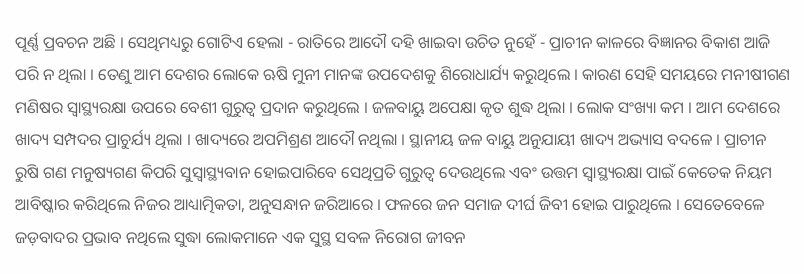ପୂର୍ଣ୍ଣ ପ୍ରବଚନ ଅଛି । ସେଥିମଧ୍ୟରୁ ଗୋଟିଏ ହେଲା - ରାତିରେ ଆଦୌ ଦହି ଖାଇବା ଉଚିତ ନୁହେଁ - ପ୍ରାଚୀନ କାଳରେ ବିଜ୍ଞାନର ବିକାଶ ଆଜି ପରି ନ ଥିଲା । ତେଣୁ ଆମ ଦେଶର ଲୋକେ ଋଷି ମୁନୀ ମାନଙ୍କ ଉପଦେଶକୁ ଶିରୋଧାର୍ଯ୍ୟ କରୁଥିଲେ । କାରଣ ସେହି ସମୟରେ ମନୀଷୀଗଣ ମଣିଷର ସ୍ୱାସ୍ଥ୍ୟରକ୍ଷା ଉପରେ ବେଶୀ ଗୁରୁତ୍ୱ ପ୍ରଦାନ କରୁଥିଲେ । ଜଳବାୟୁ ଅପେକ୍ଷା କୃତ ଶୁଦ୍ଧ ଥିଲା । ଲୋକ ସଂଖ୍ୟା କମ । ଆମ ଦେଶରେ ଖାଦ୍ୟ ସମ୍ପଦର ପ୍ରାଚୁର୍ଯ୍ୟ ଥିଲା । ଖାଦ୍ୟରେ ଅପମିଶ୍ରଣ ଆଦୌ ନଥିଲା । ସ୍ଥାନୀୟ ଜଳ ବାୟୁ ଅନୁଯାୟୀ ଖାଦ୍ୟ ଅଭ୍ୟାସ ବଦଳେ । ପ୍ରାଚୀନ ରୁଷି ଗଣ ମନୁଷ୍ୟଗଣ କିପରି ସୁସ୍ୱାସ୍ଥ୍ୟବାନ ହୋଇପାରିବେ ସେଥିପ୍ରତି ଗୁରୁତ୍ୱ ଦେଉଥିଲେ ଏବଂ ଉତ୍ତମ ସ୍ୱାସ୍ଥ୍ୟରକ୍ଷା ପାଇଁ କେତେକ ନିୟମ ଆବିଷ୍କାର କରିଥିଲେ ନିଜର ଆଧ୍ୟାତ୍ମିକତା, ଅନୁସନ୍ଧାନ ଜରିଆରେ । ଫଳରେ ଜନ ସମାଜ ଦୀର୍ଘ ଜିବୀ ହୋଇ ପାରୁଥିଲେ । ସେତେବେଳେ ଜଡ଼ବାଦର ପ୍ରଭାବ ନଥିଲେ ସୁଦ୍ଧା ଲୋକମାନେ ଏକ ସୁସ୍ଥ ସବଳ ନିରୋଗ ଜୀବନ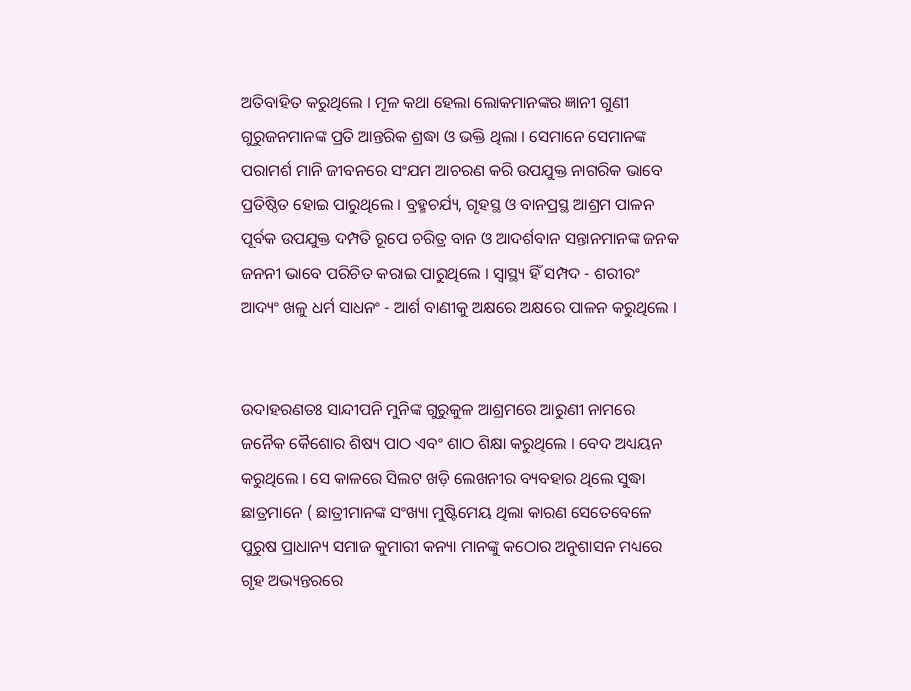ଅତିବାହିତ କରୁଥିଲେ । ମୂଳ କଥା ହେଲା ଲୋକମାନଙ୍କର ଜ୍ଞାନୀ ଗୁଣୀ ଗୁରୁଜନମାନଙ୍କ ପ୍ରତି ଆନ୍ତରିକ ଶ୍ରଦ୍ଧା ଓ ଭକ୍ତି ଥିଲା । ସେମାନେ ସେମାନଙ୍କ ପରାମର୍ଶ ମାନି ଜୀବନରେ ସଂଯମ ଆଚରଣ କରି ଉପଯୁକ୍ତ ନାଗରିକ ଭାବେ ପ୍ରତିଷ୍ଠିତ ହୋଇ ପାରୁଥିଲେ । ବ୍ରହ୍ମଚର୍ଯ୍ୟ, ଗୃହସ୍ଥ ଓ ବାନପ୍ରସ୍ଥ ଆଶ୍ରମ ପାଳନ ପୂର୍ବକ ଉପଯୁକ୍ତ ଦମ୍ପତି ରୂପେ ଚରିତ୍ର ବାନ ଓ ଆଦର୍ଶବାନ ସନ୍ତାନମାନଙ୍କ ଜନକ ଜନନୀ ଭାବେ ପରିଚିତ କରାଇ ପାରୁଥିଲେ । ସ୍ୱାସ୍ଥ୍ୟ ହିଁ ସମ୍ପଦ - ଶରୀରଂ ଆଦ୍ୟଂ ଖଳୁ ଧର୍ମ ସାଧନଂ - ଆର୍ଶ ବାଣୀକୁ ଅକ୍ଷରେ ଅକ୍ଷରେ ପାଳନ କରୁଥିଲେ ।


ଉଦାହରଣତଃ ସାନ୍ଦୀପନି ମୁନିଙ୍କ ଗୁରୁକୁଳ ଆଶ୍ରମରେ ଆରୁଣୀ ନାମରେ ଜନୈକ କୈଶୋର ଶିଷ୍ୟ ପାଠ ଏବଂ ଶାଠ ଶିକ୍ଷା କରୁଥିଲେ । ବେଦ ଅଧ୍ୟୟନ କରୁଥିଲେ । ସେ କାଳରେ ସିଲଟ ଖଡ଼ି ଲେଖନୀର ବ୍ୟବହାର ଥିଲେ ସୁଦ୍ଧା ଛାତ୍ରମାନେ ( ଛାତ୍ରୀମାନଙ୍କ ସଂଖ୍ୟା ମୁଷ୍ଟିମେୟ ଥିଲା କାରଣ ସେତେବେଳେ ପୁରୁଷ ପ୍ରାଧାନ୍ୟ ସମାଜ କୁମାରୀ କନ୍ୟା ମାନଙ୍କୁ କଠୋର ଅନୁଶାସନ ମଧ୍ୟରେ ଗୃହ ଅଭ୍ୟନ୍ତରରେ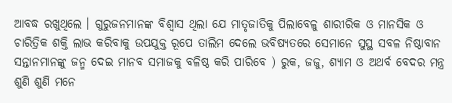ଆବଦ୍ଧ ରଖୁଥିଲେ । ଗୁରୁଜନମାନଙ୍କ ବିଶ୍ୱାସ ଥିଲା ଯେ ମାତୃଜାତିକୁ ପିଲାବେଳୁ ଶାରୀରିକ ଓ ମାନସିକ ଓ ଚାରିତ୍ରିକ ଶକ୍ତି ଲାଭ କରିବାକୁ ଉପଯୁକ୍ତ ରୂପେ ତାଲିମ ଦେଲେ ଭବିଷ୍ୟତରେ ସେମାନେ ସୁସ୍ଥ ସବଳ ନିଷ୍ଠାବାନ ସନ୍ତାନମାନଙ୍କୁ ଜନ୍ମ ଦେଇ ମାନବ ସମାଜକୁ ବଳିଷ୍ଠ କରି ପାରିବେ ) ରୁକ, ଜଜୁ, ଶ୍ୟାମ ଓ ଅଥର୍ବ ବେଦର ମନ୍ତ୍ର ଶୁଣି ଶୁଣି ମନେ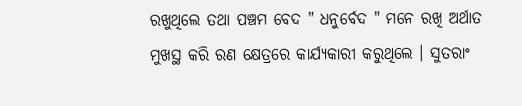ରଖୁଥିଲେ ତଥା ପଞ୍ଚମ ବେଦ " ଧନୁର୍ବେଦ " ମନେ ରଖି ଅର୍ଥାତ ମୁଖସ୍ଥ କରି ରଣ କ୍ଷେତ୍ରରେ କାର୍ଯ୍ୟକାରୀ କରୁଥିଲେ । ସୁତରାଂ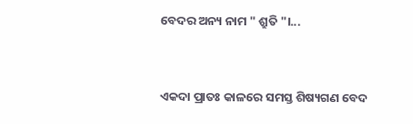ବେଦର ଅନ୍ୟ ନାମ " ଶ୍ରୁତି "।...


ଏକଦା ପ୍ରାତଃ କାଳରେ ସମସ୍ତ ଶିଷ୍ୟଗଣ ବେଦ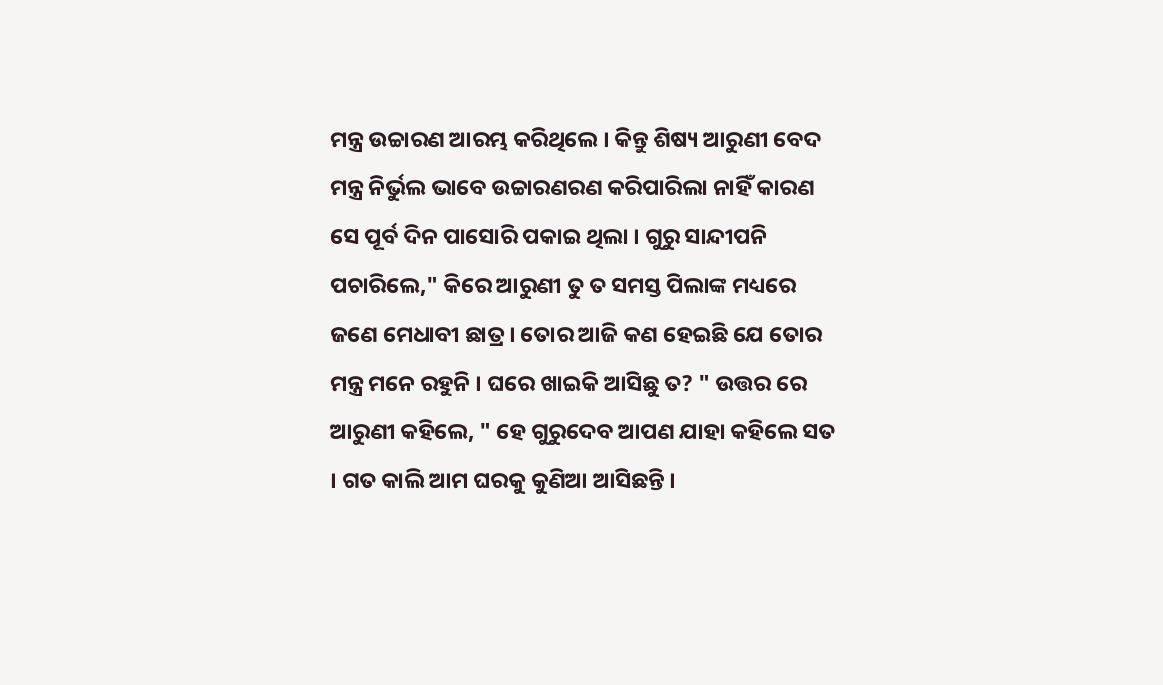ମନ୍ତ୍ର ଉଚ୍ଚାରଣ ଆରମ୍ଭ କରିଥିଲେ । କିନ୍ତୁ ଶିଷ୍ୟ ଆରୁଣୀ ବେଦ ମନ୍ତ୍ର ନିର୍ଭୁଲ ଭାବେ ଉଚ୍ଚାରଣରଣ କରିପାରିଲା ନାହିଁ କାରଣ ସେ ପୂର୍ବ ଦିନ ପାସୋରି ପକାଇ ଥିଲା । ଗୁରୁ ସାନ୍ଦୀପନି ପଚାରିଲେ," କିରେ ଆରୁଣୀ ତୁ ତ ସମସ୍ତ ପିଲାଙ୍କ ମଧ୍ୟରେ ଜଣେ ମେଧାବୀ ଛାତ୍ର । ତୋର ଆଜି କଣ ହେଇଛି ଯେ ତୋର ମନ୍ତ୍ର ମନେ ରହୁନି । ଘରେ ଖାଇକି ଆସିଛୁ ତ? " ଉତ୍ତର ରେ ଆରୁଣୀ କହିଲେ, " ହେ ଗୁରୁଦେବ ଆପଣ ଯାହା କହିଲେ ସତ । ଗତ କାଲି ଆମ ଘରକୁ କୁଣିଆ ଆସିଛନ୍ତି ।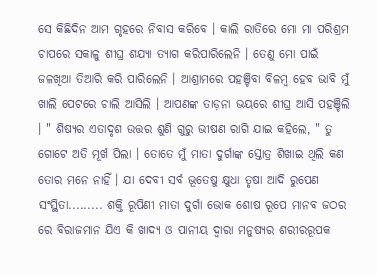ସେ କିଛିଦିନ ଆମ ଗୃହରେ ନିବାସ କରିବେ । କାଲି ରାତିରେ ମୋ ମା ପରିଶ୍ରମ ଚାପରେ ସକାଳୁ ଶୀଘ୍ର ଶଯ୍ୟା ତ୍ୟାଗ କରିପାରିଲେନି । ତେଣୁ ମୋ ପାଇଁ ଜଳଖିଆ ତିଆରି କରି ପାରିଲେନି । ଆଶ୍ରାମରେ ପହଞ୍ଚିବା ବିଳମ୍ବ ହେବ ଭାବି ମୁଁ ଖାଲି ପେଟରେ ଚାଲି ଆସିଲି । ଆପଣଙ୍କ ତାଡ଼ନା ଭୟରେ ଶୀଘ୍ର ଆସି ପହଞ୍ଚିଲି । " ଶିଷ୍ୟର ଏତାଦୃଶ ଉତ୍ତର ଶୁଣି ଗୁରୁ ଭୀଷଣ ରାଗି ଯାଇ କହିଲେ, " ତୁ ଗୋଟେ ଅତି ମୂର୍ଖ ପିଲା । ତୋତେ ମୁଁ ମାତା ଦୁର୍ଗାଙ୍କ ସ୍ତୋତ୍ର ଶିଖାଇ ଥିଲି କଣ ତୋର ମନେ ନାହିଁ । ଯା ଦେବୀ ସର୍ବ ଭୂତେଷୁ କ୍ଷୁଧା ତୃଷା ଆଦି ରୁପେଣ ସଂସ୍ଥିତା......... ଶକ୍ତି ରୂପିଣୀ ମାତା ଦୁର୍ଗା ଭୋକ ଶୋଷ ରୂପେ ମାନବ ଜଠର ରେ ବିରାଜମାନ ଯିଏ କି ଖାଦ୍ୟ ଓ ପାନୀୟ ଦ୍ଵାରା ମନୁଷ୍ୟର ଶରୀରରୂପକ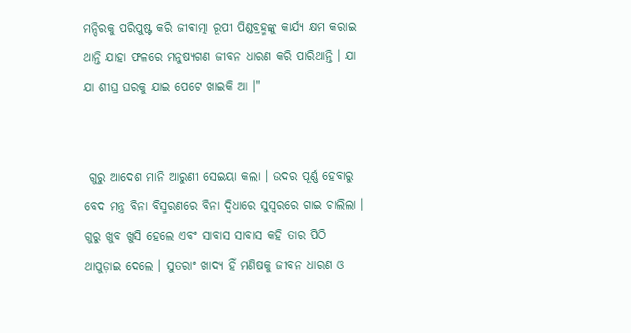ମନ୍ଦିରକୁ ପରିପୁଷ୍ଟ କରି ଜୀଵାତ୍ମା ରୂପୀ ପିଣ୍ଡବ୍ରହ୍ମଙ୍କୁ କାର୍ଯ୍ୟ କ୍ଷମ କରାଇ ଥାନ୍ତି ଯାହା ଫଳରେ ମନୁଷ୍ୟଗଣ ଜୀବନ ଧାରଣ କରି ପାରିଥାନ୍ତି । ଯା ଯା ଶୀଘ୍ର ଘରକୁ ଯାଇ ପେଟେ ଖାଇକି ଆ ।"


 ଗୁରୁ ଆଦେଶ ମାନି ଆରୁଣୀ ସେଇୟା କଲା । ଉଦର ପୂର୍ଣ୍ଣ ହେବାରୁ ବେଦ ମନ୍ତ୍ର ବିନା ବିସ୍ମରଣରେ ବିନା ଦ୍ବିଧାରେ ସୁସ୍ୱରରେ ଗାଇ ଚାଲିଲା । ଗୁରୁ ଖୁବ ଖୁସି ହେଲେ ଏବଂ ସାବାସ ସାବାସ କହି ତାର ପିଠି ଥାପୁଡ଼ାଇ ଦେଲେ । ସୁତରାଂ ଖାଦ୍ୟ ହିଁ ମଣିଷକୁ ଜୀବନ ଧାରଣ ଓ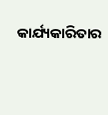କାର୍ଯ୍ୟକାରିତାର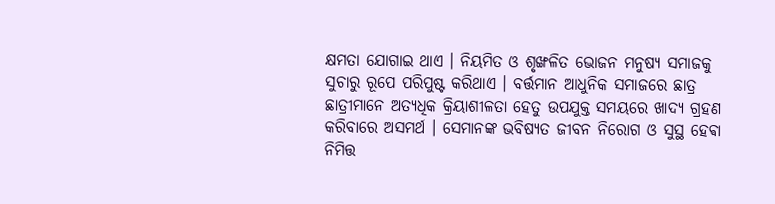କ୍ଷମତା ଯୋଗାଇ ଥାଏ । ନିୟମିତ ଓ ଶୃଙ୍ଖଳିତ ଭୋଜନ ମନୁଷ୍ୟ ସମାଜକୁ ସୁଚାରୁ ରୂପେ ପରିପୁଷ୍ଟ କରିଥାଏ । ବର୍ତ୍ତମାନ ଆଧୁନିକ ସମାଜରେ ଛାତ୍ର ଛାତ୍ରୀମାନେ ଅତ୍ୟଧିକ କ୍ରିୟାଶୀଳତା ହେତୁ ଉପଯୁକ୍ତ ସମୟରେ ଖାଦ୍ୟ ଗ୍ରହଣ କରିବାରେ ଅସମର୍ଥ । ସେମାନଙ୍କ ଭବିଷ୍ୟତ ଜୀବନ ନିରୋଗ ଓ ସୁସ୍ଥ ହେଵା ନିମିତ୍ତ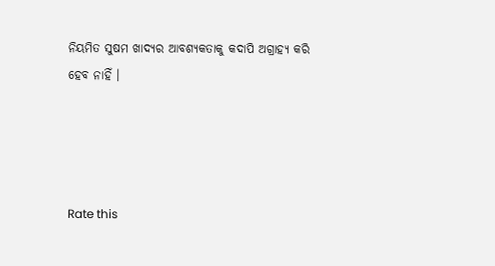ନିୟମିତ ସୁଷମ ଖାଦ୍ୟର ଆବଶ୍ୟକତାକୁ କଦାପି ଅଗ୍ରାହ୍ୟ କରି ହେବ ନାହିଁ ।




Rate this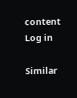content
Log in

Similar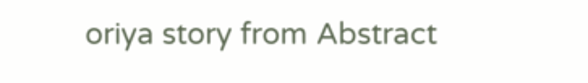oriya story from Abstract